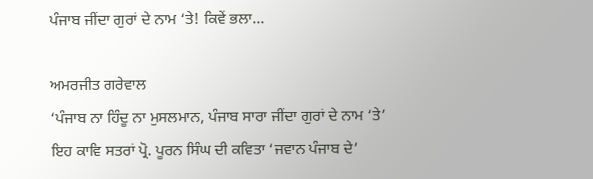ਪੰਜਾਬ ਜੀਂਦਾ ਗੁਰਾਂ ਦੇ ਨਾਮ ‘ਤੇ! ਕਿਵੇਂ ਭਲਾ…

ਅਮਰਜੀਤ ਗਰੇਵਾਲ
‘ਪੰਜਾਬ ਨਾ ਹਿੰਦੂ ਨਾ ਮੁਸਲਮਾਨ, ਪੰਜਾਬ ਸਾਰਾ ਜੀਂਦਾ ਗੁਰਾਂ ਦੇ ਨਾਮ ‘ਤੇ’
ਇਹ ਕਾਵਿ ਸਤਰਾਂ ਪ੍ਰੋ. ਪੂਰਨ ਸਿੰਘ ਦੀ ਕਵਿਤਾ ‘ਜਵਾਨ ਪੰਜਾਬ ਦੇ’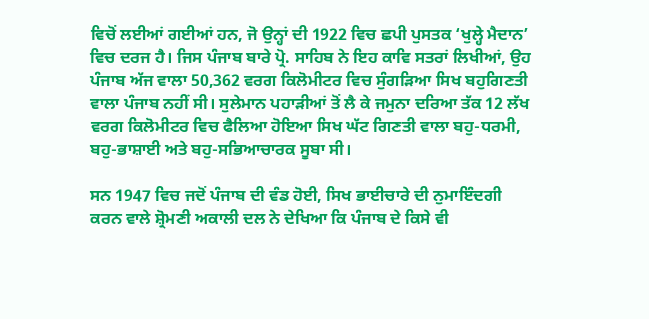ਵਿਚੋਂ ਲਈਆਂ ਗਈਆਂ ਹਨ, ਜੋ ਉਨ੍ਹਾਂ ਦੀ 1922 ਵਿਚ ਛਪੀ ਪੁਸਤਕ ‘ਖੁਲ੍ਹੇ ਮੈਦਾਨ’ ਵਿਚ ਦਰਜ ਹੈ। ਜਿਸ ਪੰਜਾਬ ਬਾਰੇ ਪ੍ਰੋ. ਸਾਹਿਬ ਨੇ ਇਹ ਕਾਵਿ ਸਤਰਾਂ ਲਿਖੀਆਂ, ਉਹ ਪੰਜਾਬ ਅੱਜ ਵਾਲਾ 50,362 ਵਰਗ ਕਿਲੋਮੀਟਰ ਵਿਚ ਸੁੰਗੜਿਆ ਸਿਖ ਬਹੁਗਿਣਤੀ ਵਾਲਾ ਪੰਜਾਬ ਨਹੀਂ ਸੀ। ਸੁਲੇਮਾਨ ਪਹਾੜੀਆਂ ਤੋਂ ਲੈ ਕੇ ਜਮੁਨਾ ਦਰਿਆ ਤੱਕ 12 ਲੱਖ ਵਰਗ ਕਿਲੋਮੀਟਰ ਵਿਚ ਫੈਲਿਆ ਹੋਇਆ ਸਿਖ ਘੱਟ ਗਿਣਤੀ ਵਾਲਾ ਬਹੁ-ਧਰਮੀ, ਬਹੁ-ਭਾਸ਼ਾਈ ਅਤੇ ਬਹੁ-ਸਭਿਆਚਾਰਕ ਸੂਬਾ ਸੀ।

ਸਨ 1947 ਵਿਚ ਜਦੋਂ ਪੰਜਾਬ ਦੀ ਵੰਡ ਹੋਈ, ਸਿਖ ਭਾਈਚਾਰੇ ਦੀ ਨੁਮਾਇੰਦਗੀ ਕਰਨ ਵਾਲੇ ਸ਼੍ਰੋਮਣੀ ਅਕਾਲੀ ਦਲ ਨੇ ਦੇਖਿਆ ਕਿ ਪੰਜਾਬ ਦੇ ਕਿਸੇ ਵੀ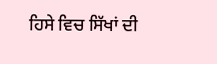ਹਿਸੇ ਵਿਚ ਸਿੱਖਾਂ ਦੀ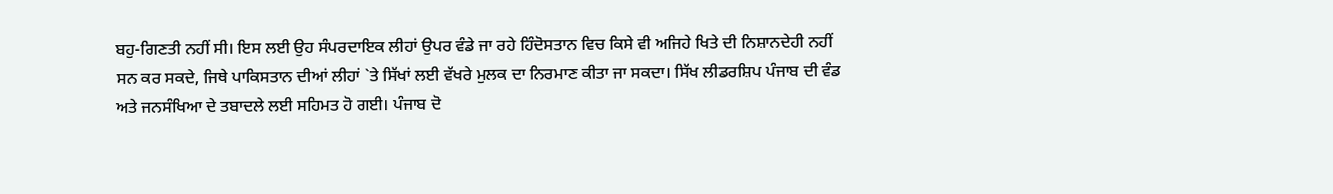ਬਹੁ-ਗਿਣਤੀ ਨਹੀਂ ਸੀ। ਇਸ ਲਈ ਉਹ ਸੰਪਰਦਾਇਕ ਲੀਹਾਂ ਉਪਰ ਵੰਡੇ ਜਾ ਰਹੇ ਹਿੰਦੋਸਤਾਨ ਵਿਚ ਕਿਸੇ ਵੀ ਅਜਿਹੇ ਖਿਤੇ ਦੀ ਨਿਸ਼ਾਨਦੇਹੀ ਨਹੀਂ ਸਨ ਕਰ ਸਕਦੇ, ਜਿਥੇ ਪਾਕਿਸਤਾਨ ਦੀਆਂ ਲੀਹਾਂ `ਤੇ ਸਿੱਖਾਂ ਲਈ ਵੱਖਰੇ ਮੁਲਕ ਦਾ ਨਿਰਮਾਣ ਕੀਤਾ ਜਾ ਸਕਦਾ। ਸਿੱਖ ਲੀਡਰਸ਼ਿਪ ਪੰਜਾਬ ਦੀ ਵੰਡ ਅਤੇ ਜਨਸੰਖਿਆ ਦੇ ਤਬਾਦਲੇ ਲਈ ਸਹਿਮਤ ਹੋ ਗਈ। ਪੰਜਾਬ ਦੋ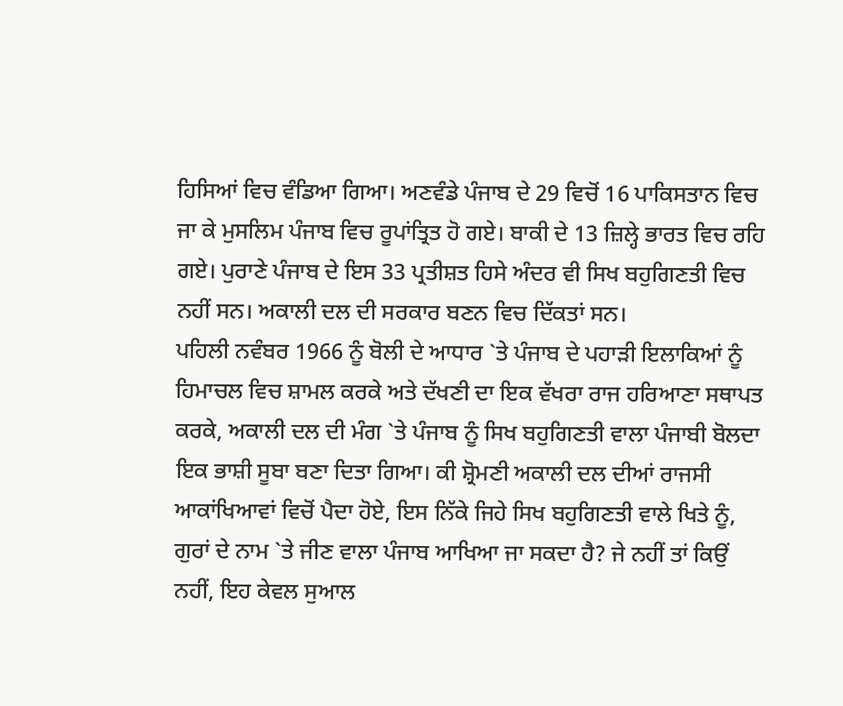ਹਿਸਿਆਂ ਵਿਚ ਵੰਡਿਆ ਗਿਆ। ਅਣਵੰਡੇ ਪੰਜਾਬ ਦੇ 29 ਵਿਚੋਂ 16 ਪਾਕਿਸਤਾਨ ਵਿਚ ਜਾ ਕੇ ਮੁਸਲਿਮ ਪੰਜਾਬ ਵਿਚ ਰੂਪਾਂਤ੍ਰਿਤ ਹੋ ਗਏ। ਬਾਕੀ ਦੇ 13 ਜ਼ਿਲ੍ਹੇ ਭਾਰਤ ਵਿਚ ਰਹਿ ਗਏ। ਪੁਰਾਣੇ ਪੰਜਾਬ ਦੇ ਇਸ 33 ਪ੍ਰਤੀਸ਼ਤ ਹਿਸੇ ਅੰਦਰ ਵੀ ਸਿਖ ਬਹੁਗਿਣਤੀ ਵਿਚ ਨਹੀਂ ਸਨ। ਅਕਾਲੀ ਦਲ ਦੀ ਸਰਕਾਰ ਬਣਨ ਵਿਚ ਦਿੱਕਤਾਂ ਸਨ।
ਪਹਿਲੀ ਨਵੰਬਰ 1966 ਨੂੰ ਬੋਲੀ ਦੇ ਆਧਾਰ `ਤੇ ਪੰਜਾਬ ਦੇ ਪਹਾੜੀ ਇਲਾਕਿਆਂ ਨੂੰ ਹਿਮਾਚਲ ਵਿਚ ਸ਼ਾਮਲ ਕਰਕੇ ਅਤੇ ਦੱਖਣੀ ਦਾ ਇਕ ਵੱਖਰਾ ਰਾਜ ਹਰਿਆਣਾ ਸਥਾਪਤ ਕਰਕੇ, ਅਕਾਲੀ ਦਲ ਦੀ ਮੰਗ `ਤੇ ਪੰਜਾਬ ਨੂੰ ਸਿਖ ਬਹੁਗਿਣਤੀ ਵਾਲਾ ਪੰਜਾਬੀ ਬੋਲਦਾ ਇਕ ਭਾਸ਼ੀ ਸੂਬਾ ਬਣਾ ਦਿਤਾ ਗਿਆ। ਕੀ ਸ਼੍ਰੋਮਣੀ ਅਕਾਲੀ ਦਲ ਦੀਆਂ ਰਾਜਸੀ ਆਕਾਂਖਿਆਵਾਂ ਵਿਚੋਂ ਪੈਦਾ ਹੋਏ, ਇਸ ਨਿੱਕੇ ਜਿਹੇ ਸਿਖ ਬਹੁਗਿਣਤੀ ਵਾਲੇ ਖਿਤੇ ਨੂੰ, ਗੁਰਾਂ ਦੇ ਨਾਮ `ਤੇ ਜੀਣ ਵਾਲਾ ਪੰਜਾਬ ਆਖਿਆ ਜਾ ਸਕਦਾ ਹੈ? ਜੇ ਨਹੀਂ ਤਾਂ ਕਿਉਂ ਨਹੀਂ, ਇਹ ਕੇਵਲ ਸੁਆਲ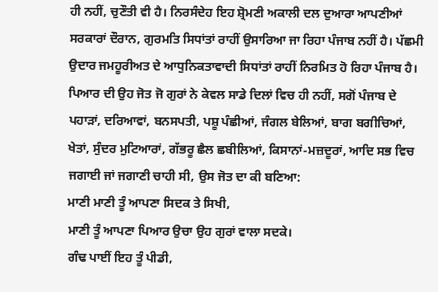ਹੀ ਨਹੀਂ, ਚੁਣੌਤੀ ਵੀ ਹੈ। ਨਿਰਸੰਦੇਹ ਇਹ ਸ਼੍ਰੋਮਣੀ ਅਕਾਲੀ ਦਲ ਦੁਆਰਾ ਆਪਣੀਆਂ ਸਰਕਾਰਾਂ ਦੌਰਾਨ, ਗੁਰਮਤਿ ਸਿਧਾਂਤਾਂ ਰਾਹੀਂ ਉਸਾਰਿਆ ਜਾ ਰਿਹਾ ਪੰਜਾਬ ਨਹੀਂ ਹੈ। ਪੱਛਮੀ ਉਦਾਰ ਜਮਹੂਰੀਅਤ ਦੇ ਆਧੁਨਿਕਤਾਵਾਦੀ ਸਿਧਾਂਤਾਂ ਰਾਹੀਂ ਨਿਰਮਿਤ ਹੋ ਰਿਹਾ ਪੰਜਾਬ ਹੈ। ਪਿਆਰ ਦੀ ਉਹ ਜੋਤ ਜੋ ਗੁਰਾਂ ਨੇ ਕੇਵਲ ਸਾਡੇ ਦਿਲਾਂ ਵਿਚ ਹੀ ਨਹੀਂ, ਸਗੋਂ ਪੰਜਾਬ ਦੇ ਪਹਾੜਾਂ, ਦਰਿਆਵਾਂ, ਬਨਸਪਤੀ, ਪਸ਼ੂ ਪੰਛੀਆਂ, ਜੰਗਲ ਬੇਲਿਆਂ, ਬਾਗ ਬਗੀਚਿਆਂ, ਖੇਤਾਂ, ਸੁੰਦਰ ਮੁਟਿਆਰਾਂ, ਗੱਭਰੂ ਛੈਲ ਛਬੀਲਿਆਂ, ਕਿਸਾਨਾਂ-ਮਜ਼ਦੂਰਾਂ, ਆਦਿ ਸਭ ਵਿਚ ਜਗਾਈ ਜਾਂ ਜਗਾਣੀ ਚਾਹੀ ਸੀ, ਉਸ ਜੋਤ ਦਾ ਕੀ ਬਣਿਆ:
ਮਾਣੀ ਮਾਣੀ ਤੂੰ ਆਪਣਾ ਸਿਦਕ ਤੇ ਸਿਖੀ,
ਮਾਣੀ ਤੂੰ ਆਪਣਾ ਪਿਆਰ ਉਚਾ ਉਹ ਗੁਰਾਂ ਵਾਲਾ ਸਦਕੇ।
ਗੰਢ ਪਾਈਂ ਇਹ ਤੂੰ ਪੀਡੀ,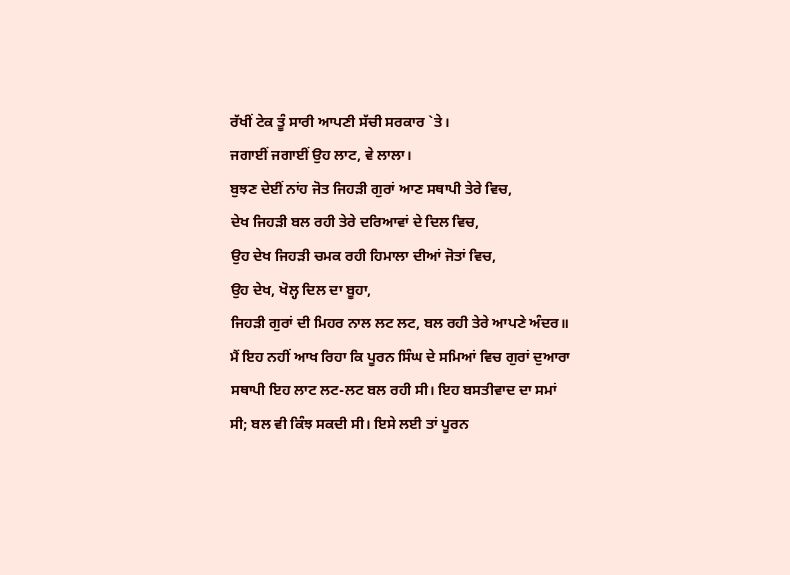ਰੱਖੀਂ ਟੇਕ ਤੂੰ ਸਾਰੀ ਆਪਣੀ ਸੱਚੀ ਸਰਕਾਰ `ਤੇ।
ਜਗਾਈਂ ਜਗਾਈਂ ਉਹ ਲਾਟ, ਵੇ ਲਾਲਾ।
ਬੁਝਣ ਦੇਈਂ ਨਾਂਹ ਜੋਤ ਜਿਹੜੀ ਗੁਰਾਂ ਆਣ ਸਥਾਪੀ ਤੇਰੇ ਵਿਚ,
ਦੇਖ ਜਿਹੜੀ ਬਲ ਰਹੀ ਤੇਰੇ ਦਰਿਆਵਾਂ ਦੇ ਦਿਲ ਵਿਚ,
ਉਹ ਦੇਖ ਜਿਹੜੀ ਚਮਕ ਰਹੀ ਹਿਮਾਲਾ ਦੀਆਂ ਜੋਤਾਂ ਵਿਚ,
ਉਹ ਦੇਖ, ਖੋਲ੍ਹ ਦਿਲ ਦਾ ਬੂਹਾ,
ਜਿਹੜੀ ਗੁਰਾਂ ਦੀ ਮਿਹਰ ਨਾਲ ਲਟ ਲਟ, ਬਲ ਰਹੀ ਤੇਰੇ ਆਪਣੇ ਅੰਦਰ॥
ਮੈਂ ਇਹ ਨਹੀਂ ਆਖ ਰਿਹਾ ਕਿ ਪੂਰਨ ਸਿੰਘ ਦੇ ਸਮਿਆਂ ਵਿਚ ਗੁਰਾਂ ਦੁਆਰਾ ਸਥਾਪੀ ਇਹ ਲਾਟ ਲਟ-ਲਟ ਬਲ ਰਹੀ ਸੀ। ਇਹ ਬਸਤੀਵਾਦ ਦਾ ਸਮਾਂ ਸੀ; ਬਲ ਵੀ ਕਿੰਝ ਸਕਦੀ ਸੀ। ਇਸੇ ਲਈ ਤਾਂ ਪੂਰਨ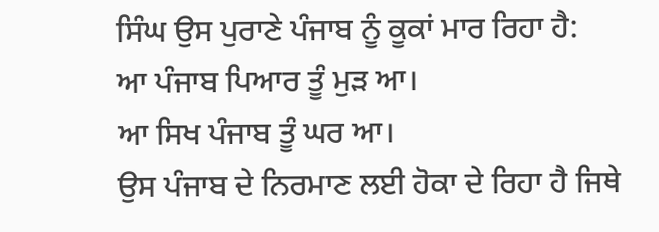ਸਿੰਘ ਉਸ ਪੁਰਾਣੇ ਪੰਜਾਬ ਨੂੰ ਕੂਕਾਂ ਮਾਰ ਰਿਹਾ ਹੈ:
ਆ ਪੰਜਾਬ ਪਿਆਰ ਤੂੰ ਮੁੜ ਆ।
ਆ ਸਿਖ ਪੰਜਾਬ ਤੂੰ ਘਰ ਆ।
ਉਸ ਪੰਜਾਬ ਦੇ ਨਿਰਮਾਣ ਲਈ ਹੋਕਾ ਦੇ ਰਿਹਾ ਹੈ ਜਿਥੇ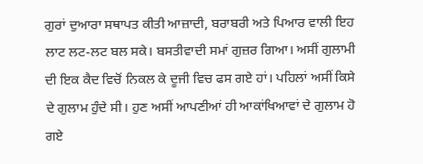ਗੁਰਾਂ ਦੁਆਰਾ ਸਥਾਪਤ ਕੀਤੀ ਆਜ਼ਾਦੀ, ਬਰਾਬਰੀ ਅਤੇ ਪਿਆਰ ਵਾਲੀ ਇਹ ਲਾਟ ਲਟ-ਲਟ ਬਲ ਸਕੇ। ਬਸਤੀਵਾਦੀ ਸਮਾਂ ਗੁਜ਼ਰ ਗਿਆ। ਅਸੀਂ ਗੁਲਾਮੀ ਦੀ ਇਕ ਕੈਦ ਵਿਚੋਂ ਨਿਕਲ ਕੇ ਦੂਜੀ ਵਿਚ ਫਸ ਗਏ ਹਾਂ। ਪਹਿਲਾਂ ਅਸੀਂ ਕਿਸੇ ਦੇ ਗੁਲਾਮ ਹੁੰਦੇ ਸੀ। ਹੁਣ ਅਸੀਂ ਆਪਣੀਆਂ ਹੀ ਆਕਾਂਖਿਆਵਾਂ ਦੇ ਗੁਲਾਮ ਹੋ ਗਏ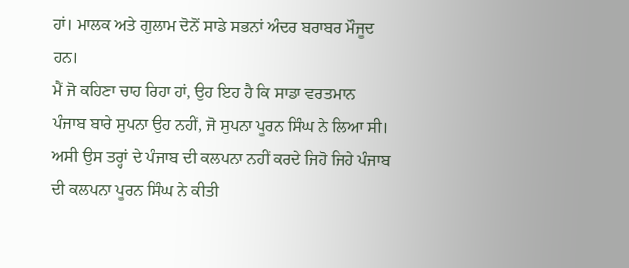ਹਾਂ। ਮਾਲਕ ਅਤੇ ਗੁਲਾਮ ਦੋਨੋਂ ਸਾਡੇ ਸਭਨਾਂ ਅੰਦਰ ਬਰਾਬਰ ਮੌਜੂਦ ਹਨ।
ਮੈਂ ਜੋ ਕਹਿਣਾ ਚਾਹ ਰਿਹਾ ਹਾਂ, ਉਹ ਇਹ ਹੈ ਕਿ ਸਾਡਾ ਵਰਤਮਾਨ ਪੰਜਾਬ ਬਾਰੇ ਸੁਪਨਾ ਉਹ ਨਹੀਂ, ਜੋ ਸੁਪਨਾ ਪੂਰਨ ਸਿੰਘ ਨੇ ਲਿਆ ਸੀ। ਅਸੀ ਉਸ ਤਰ੍ਹਾਂ ਦੇ ਪੰਜਾਬ ਦੀ ਕਲਪਨਾ ਨਹੀਂ ਕਰਦੇ ਜਿਹੋ ਜਿਹੇ ਪੰਜਾਬ ਦੀ ਕਲਪਨਾ ਪੂਰਨ ਸਿੰਘ ਨੇ ਕੀਤੀ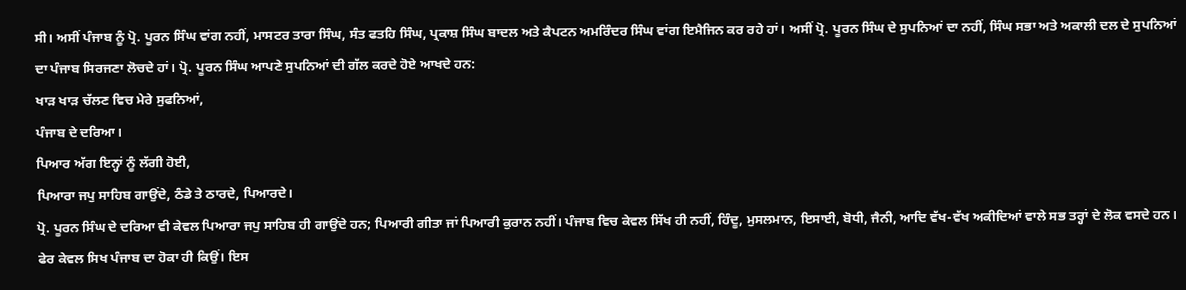ਸੀ। ਅਸੀਂ ਪੰਜਾਬ ਨੂੰ ਪ੍ਰੋ. ਪੂਰਨ ਸਿੰਘ ਵਾਂਗ ਨਹੀਂ, ਮਾਸਟਰ ਤਾਰਾ ਸਿੰਘ, ਸੰਤ ਫਤਹਿ ਸਿੰਘ, ਪ੍ਰਕਾਸ਼ ਸਿੰਘ ਬਾਦਲ ਅਤੇ ਕੈਪਟਨ ਅਮਰਿੰਦਰ ਸਿੰਘ ਵਾਂਗ ਇਮੈਜਿਨ ਕਰ ਰਹੇ ਹਾਂ। ਅਸੀਂ ਪ੍ਰੋ. ਪੂਰਨ ਸਿੰਘ ਦੇ ਸੁਪਨਿਆਂ ਦਾ ਨਹੀਂ, ਸਿੰਘ ਸਭਾ ਅਤੇ ਅਕਾਲੀ ਦਲ ਦੇ ਸੁਪਨਿਆਂ ਦਾ ਪੰਜਾਬ ਸਿਰਜਣਾ ਲੋਚਦੇ ਹਾਂ। ਪ੍ਰੋ. ਪੂਰਨ ਸਿੰਘ ਆਪਣੇ ਸੁਪਨਿਆਂ ਦੀ ਗੱਲ ਕਰਦੇ ਹੋਏ ਆਖਦੇ ਹਨ:
ਖਾੜ ਖਾੜ ਚੱਲਣ ਵਿਚ ਮੇਰੇ ਸੁਫਨਿਆਂ,
ਪੰਜਾਬ ਦੇ ਦਰਿਆ।
ਪਿਆਰ ਅੱਗ ਇਨ੍ਹਾਂ ਨੂੰ ਲੱਗੀ ਹੋਈ,
ਪਿਆਰਾ ਜਪੁ ਸਾਹਿਬ ਗਾਉਂਦੇ, ਠੰਡੇ ਤੇ ਠਾਰਦੇ, ਪਿਆਰਦੇ।
ਪ੍ਰੋ. ਪੂਰਨ ਸਿੰਘ ਦੇ ਦਰਿਆ ਵੀ ਕੇਵਲ ਪਿਆਰਾ ਜਪੁ ਸਾਹਿਬ ਹੀ ਗਾਉਂਦੇ ਹਨ; ਪਿਆਰੀ ਗੀਤਾ ਜਾਂ ਪਿਆਰੀ ਕੁਰਾਨ ਨਹੀਂ। ਪੰਜਾਬ ਵਿਚ ਕੇਵਲ ਸਿੱਖ ਹੀ ਨਹੀਂ, ਹਿੰਦੂ, ਮੁਸਲਮਾਨ, ਇਸਾਈ, ਬੋਧੀ, ਜੈਨੀ, ਆਦਿ ਵੱਖ-ਵੱਖ ਅਕੀਦਿਆਂ ਵਾਲੇ ਸਭ ਤਰ੍ਹਾਂ ਦੇ ਲੋਕ ਵਸਦੇ ਹਨ। ਫੇਰ ਕੇਵਲ ਸਿਖ ਪੰਜਾਬ ਦਾ ਹੋਕਾ ਹੀ ਕਿਉਂ। ਇਸ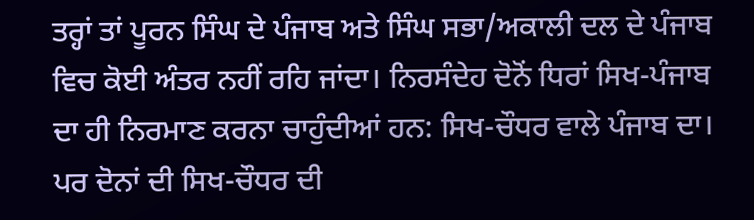ਤਰ੍ਹਾਂ ਤਾਂ ਪੂਰਨ ਸਿੰਘ ਦੇ ਪੰਜਾਬ ਅਤੇ ਸਿੰਘ ਸਭਾ/ਅਕਾਲੀ ਦਲ ਦੇ ਪੰਜਾਬ ਵਿਚ ਕੋਈ ਅੰਤਰ ਨਹੀਂ ਰਹਿ ਜਾਂਦਾ। ਨਿਰਸੰਦੇਹ ਦੋਨੋਂ ਧਿਰਾਂ ਸਿਖ-ਪੰਜਾਬ ਦਾ ਹੀ ਨਿਰਮਾਣ ਕਰਨਾ ਚਾਹੁੰਦੀਆਂ ਹਨ: ਸਿਖ-ਚੌਧਰ ਵਾਲੇ ਪੰਜਾਬ ਦਾ। ਪਰ ਦੋਨਾਂ ਦੀ ਸਿਖ-ਚੌਧਰ ਦੀ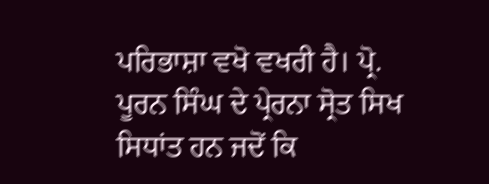ਪਰਿਭਾਸ਼ਾ ਵਖੋ ਵਖਰੀ ਹੈ। ਪ੍ਰੋ. ਪੂਰਨ ਸਿੰਘ ਦੇ ਪ੍ਰੇਰਨਾ ਸ੍ਰੋਤ ਸਿਖ ਸਿਧਾਂਤ ਹਨ ਜਦੋਂ ਕਿ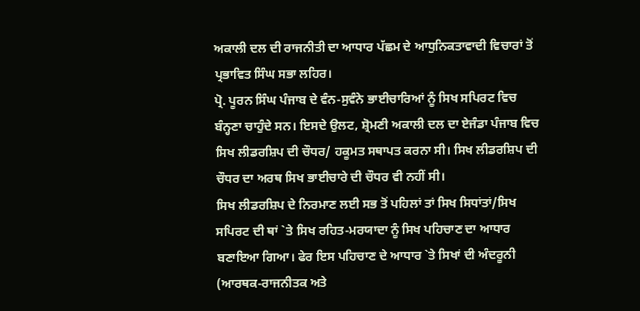ਅਕਾਲੀ ਦਲ ਦੀ ਰਾਜਨੀਤੀ ਦਾ ਆਧਾਰ ਪੱਛਮ ਦੇ ਆਧੁਨਿਕਤਾਵਾਦੀ ਵਿਚਾਰਾਂ ਤੋਂ ਪ੍ਰਭਾਵਿਤ ਸਿੰਘ ਸਭਾ ਲਹਿਰ।
ਪ੍ਰੋ. ਪੂਰਨ ਸਿੰਘ ਪੰਜਾਬ ਦੇ ਵੰਨ-ਸੁਵੰਨੇ ਭਾਈਚਾਰਿਆਂ ਨੂੰ ਸਿਖ ਸਪਿਰਟ ਵਿਚ ਬੰਨ੍ਹਣਾ ਚਾਹੁੰਦੇ ਸਨ। ਇਸਦੇ ਉਲਟ, ਸ਼੍ਰੋਮਣੀ ਅਕਾਲੀ ਦਲ ਦਾ ਏਜੰਡਾ ਪੰਜਾਬ ਵਿਚ ਸਿਖ ਲੀਡਰਸ਼ਿਪ ਦੀ ਚੌਧਰ/ ਹਕੂਮਤ ਸਥਾਪਤ ਕਰਨਾ ਸੀ। ਸਿਖ ਲੀਡਰਸ਼ਿਪ ਦੀ ਚੌਧਰ ਦਾ ਅਰਥ ਸਿਖ ਭਾਈਚਾਰੇ ਦੀ ਚੌਧਰ ਵੀ ਨਹੀਂ ਸੀ।
ਸਿਖ ਲੀਡਰਸ਼ਿਪ ਦੇ ਨਿਰਮਾਣ ਲਈ ਸਭ ਤੋਂ ਪਹਿਲਾਂ ਤਾਂ ਸਿਖ ਸਿਧਾਂਤਾਂ/ਸਿਖ ਸਪਿਰਟ ਦੀ ਥਾਂ `ਤੇ ਸਿਖ ਰਹਿਤ-ਮਰਯਾਦਾ ਨੂੰ ਸਿਖ ਪਹਿਚਾਣ ਦਾ ਆਧਾਰ ਬਣਾਇਆ ਗਿਆ। ਫੇਰ ਇਸ ਪਹਿਚਾਣ ਦੇ ਆਧਾਰ `ਤੇ ਸਿਖਾਂ ਦੀ ਅੰਦਰੂਨੀ (ਆਰਥਕ-ਰਾਜਨੀਤਕ ਅਤੇ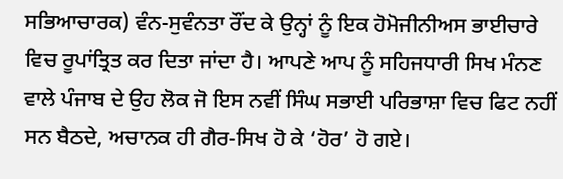ਸਭਿਆਚਾਰਕ) ਵੰਨ-ਸੁਵੰਨਤਾ ਰੌਂਦ ਕੇ ਉਨ੍ਹਾਂ ਨੂੰ ਇਕ ਹੋਮੋਜੀਨੀਅਸ ਭਾਈਚਾਰੇ ਵਿਚ ਰੂਪਾਂਤ੍ਰਿਤ ਕਰ ਦਿਤਾ ਜਾਂਦਾ ਹੈ। ਆਪਣੇ ਆਪ ਨੂੰ ਸਹਿਜਧਾਰੀ ਸਿਖ ਮੰਨਣ ਵਾਲੇ ਪੰਜਾਬ ਦੇ ਉਹ ਲੋਕ ਜੋ ਇਸ ਨਵੀਂ ਸਿੰਘ ਸਭਾਈ ਪਰਿਭਾਸ਼ਾ ਵਿਚ ਫਿਟ ਨਹੀਂ ਸਨ ਬੈਠਦੇ, ਅਚਾਨਕ ਹੀ ਗੈਰ-ਸਿਖ ਹੋ ਕੇ ‘ਹੋਰ’ ਹੋ ਗਏ।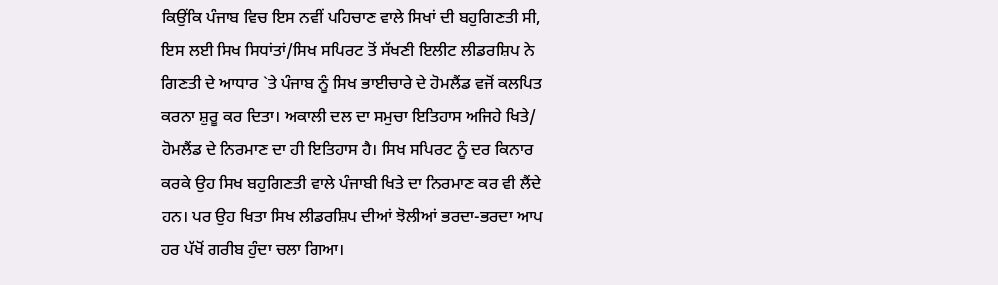ਕਿਉਂਕਿ ਪੰਜਾਬ ਵਿਚ ਇਸ ਨਵੀਂ ਪਹਿਚਾਣ ਵਾਲੇ ਸਿਖਾਂ ਦੀ ਬਹੁਗਿਣਤੀ ਸੀ, ਇਸ ਲਈ ਸਿਖ ਸਿਧਾਂਤਾਂ/ਸਿਖ ਸਪਿਰਟ ਤੋਂ ਸੱਖਣੀ ਇਲੀਟ ਲੀਡਰਸ਼ਿਪ ਨੇ ਗਿਣਤੀ ਦੇ ਆਧਾਰ `ਤੇ ਪੰਜਾਬ ਨੂੰ ਸਿਖ ਭਾਈਚਾਰੇ ਦੇ ਹੋਮਲੈਂਡ ਵਜੋਂ ਕਲਪਿਤ ਕਰਨਾ ਸ਼ੁਰੂ ਕਰ ਦਿਤਾ। ਅਕਾਲੀ ਦਲ ਦਾ ਸਮੁਚਾ ਇਤਿਹਾਸ ਅਜਿਹੇ ਖਿਤੇ/ ਹੋਮਲੈਂਡ ਦੇ ਨਿਰਮਾਣ ਦਾ ਹੀ ਇਤਿਹਾਸ ਹੈ। ਸਿਖ ਸਪਿਰਟ ਨੂੰ ਦਰ ਕਿਨਾਰ ਕਰਕੇ ਉਹ ਸਿਖ ਬਹੁਗਿਣਤੀ ਵਾਲੇ ਪੰਜਾਬੀ ਖਿਤੇ ਦਾ ਨਿਰਮਾਣ ਕਰ ਵੀ ਲੈਂਦੇ ਹਨ। ਪਰ ਉਹ ਖਿਤਾ ਸਿਖ ਲੀਡਰਸ਼ਿਪ ਦੀਆਂ ਝੋਲੀਆਂ ਭਰਦਾ-ਭਰਦਾ ਆਪ ਹਰ ਪੱਖੋਂ ਗਰੀਬ ਹੁੰਦਾ ਚਲਾ ਗਿਆ।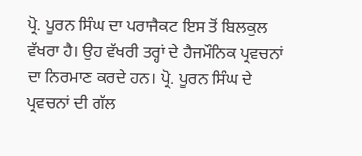ਪ੍ਰੋ. ਪੂਰਨ ਸਿੰਘ ਦਾ ਪਰਾਜੈਕਟ ਇਸ ਤੋਂ ਬਿਲਕੁਲ ਵੱਖਰਾ ਹੈ। ਉਹ ਵੱਖਰੀ ਤਰ੍ਹਾਂ ਦੇ ਹੈਜਮੌਨਿਕ ਪ੍ਰਵਚਨਾਂ ਦਾ ਨਿਰਮਾਣ ਕਰਦੇ ਹਨ। ਪ੍ਰੋ. ਪੂਰਨ ਸਿੰਘ ਦੇ ਪ੍ਰਵਚਨਾਂ ਦੀ ਗੱਲ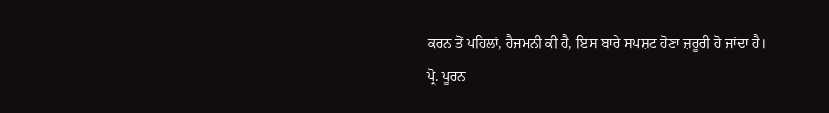ਕਰਨ ਤੋਂ ਪਹਿਲਾਂ, ਹੈਜਮਨੀ ਕੀ ਹੈ, ਇਸ ਬਾਰੇ ਸਪਸ਼ਟ ਹੋਣਾ ਜ਼ਰੂਰੀ ਹੋ ਜਾਂਦਾ ਹੈ।
ਪ੍ਰੋ. ਪੂਰਨ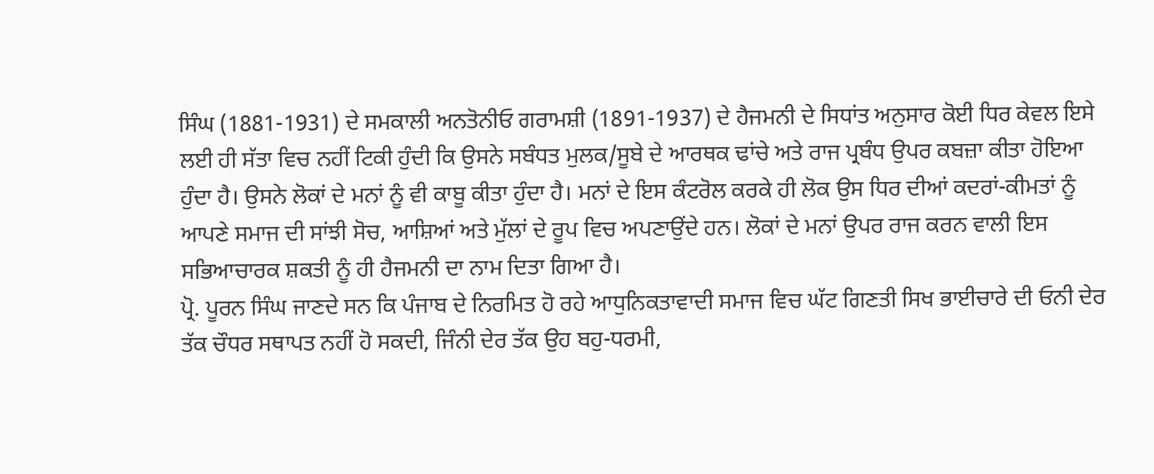ਸਿੰਘ (1881-1931) ਦੇ ਸਮਕਾਲੀ ਅਨਤੋਨੀਓ ਗਰਾਮਸ਼ੀ (1891-1937) ਦੇ ਹੈਜਮਨੀ ਦੇ ਸਿਧਾਂਤ ਅਨੁਸਾਰ ਕੋਈ ਧਿਰ ਕੇਵਲ ਇਸੇ ਲਈ ਹੀ ਸੱਤਾ ਵਿਚ ਨਹੀਂ ਟਿਕੀ ਹੁੰਦੀ ਕਿ ਉਸਨੇ ਸਬੰਧਤ ਮੁਲਕ/ਸੂਬੇ ਦੇ ਆਰਥਕ ਢਾਂਚੇ ਅਤੇ ਰਾਜ ਪ੍ਰਬੰਧ ਉਪਰ ਕਬਜ਼ਾ ਕੀਤਾ ਹੋਇਆ ਹੁੰਦਾ ਹੈ। ਉਸਨੇ ਲੋਕਾਂ ਦੇ ਮਨਾਂ ਨੂੰ ਵੀ ਕਾਬੂ ਕੀਤਾ ਹੁੰਦਾ ਹੈ। ਮਨਾਂ ਦੇ ਇਸ ਕੰਟਰੋਲ ਕਰਕੇ ਹੀ ਲੋਕ ਉਸ ਧਿਰ ਦੀਆਂ ਕਦਰਾਂ-ਕੀਮਤਾਂ ਨੂੰ ਆਪਣੇ ਸਮਾਜ ਦੀ ਸਾਂਝੀ ਸੋਚ, ਆਸ਼ਿਆਂ ਅਤੇ ਮੁੱਲਾਂ ਦੇ ਰੂਪ ਵਿਚ ਅਪਣਾਉਂਦੇ ਹਨ। ਲੋਕਾਂ ਦੇ ਮਨਾਂ ਉਪਰ ਰਾਜ ਕਰਨ ਵਾਲੀ ਇਸ ਸਭਿਆਚਾਰਕ ਸ਼ਕਤੀ ਨੂੰ ਹੀ ਹੈਜਮਨੀ ਦਾ ਨਾਮ ਦਿਤਾ ਗਿਆ ਹੈ।
ਪ੍ਰੋ. ਪੂਰਨ ਸਿੰਘ ਜਾਣਦੇ ਸਨ ਕਿ ਪੰਜਾਬ ਦੇ ਨਿਰਮਿਤ ਹੋ ਰਹੇ ਆਧੁਨਿਕਤਾਵਾਦੀ ਸਮਾਜ ਵਿਚ ਘੱਟ ਗਿਣਤੀ ਸਿਖ ਭਾਈਚਾਰੇ ਦੀ ਓਨੀ ਦੇਰ ਤੱਕ ਚੌਧਰ ਸਥਾਪਤ ਨਹੀਂ ਹੋ ਸਕਦੀ, ਜਿੰਨੀ ਦੇਰ ਤੱਕ ਉਹ ਬਹੁ-ਧਰਮੀ,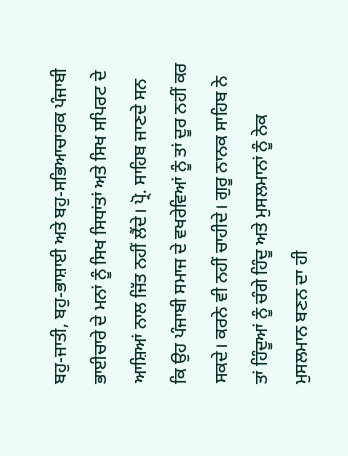ਬਹੁ-ਜਾਤੀ, ਬਹੁ-ਭਾਸ਼ਾਈ ਅਤੇ ਬਹੁ-ਸਭਿਆਚਾਰਕ ਪੰਜਾਬੀ ਭਾਈਚਾਰੇ ਦੇ ਮਨਾਂ ਨੂੰ ਸਿਖ ਸਿਧਾਂਤਾਂ ਅਤੇ ਸਿਖ ਸਪਿਰਟ ਦੇ ਆਸ਼ਿਆਂ ਨਾਲ ਜਿੱਤ ਨਹੀਂ ਲੈਂਦੇ। ਪ੍ਰੋ. ਸਾਹਿਬ ਜਾਣਦੇ ਸਨ ਕਿ ਉਹ ਪੰਜਾਬੀ ਸਮਾਜ ਦੇ ਵਖਰੇਵਿਆਂ ਨੂੰ ਤਾਂ ਦੂਰ ਨਹੀਂ ਕਰ ਸਕਦੇ। ਕਰਨੇ ਵੀ ਨਹੀਂ ਚਾਹੀਦੇ। ਗੁਰੂ ਨਾਨਕ ਸਾਹਿਬ ਨੇ ਤਾਂ ਹਿੰਦੂਆਂ ਨੂੰ ਚੰਗੇ ਹਿੰਦੂ ਅਤੇ ਮੁਸਲਮਾਨਾਂ ਨੂੰ ਨੇਕ ਮੁਸਲਮਾਨ ਬਣਨ ਦਾ ਹੀ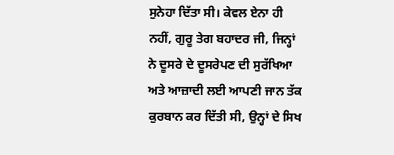ਸੁਨੇਹਾ ਦਿੱਤਾ ਸੀ। ਕੇਵਲ ਏਨਾ ਹੀ ਨਹੀਂ, ਗੁਰੂ ਤੇਗ ਬਹਾਦਰ ਜੀ, ਜਿਨ੍ਹਾਂ ਨੇ ਦੂਸਰੇ ਦੇ ਦੂਸਰੇਪਣ ਦੀ ਸੁਰੱਖਿਆ ਅਤੇ ਆਜ਼ਾਦੀ ਲਈ ਆਪਣੀ ਜਾਨ ਤੱਕ ਕੁਰਬਾਨ ਕਰ ਦਿੱਤੀ ਸੀ, ਉਨ੍ਹਾਂ ਦੇ ਸਿਖ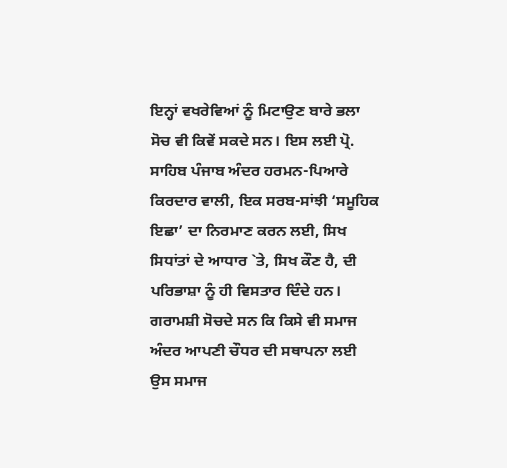ਇਨ੍ਹਾਂ ਵਖਰੇਵਿਆਂ ਨੂੰ ਮਿਟਾਉਣ ਬਾਰੇ ਭਲਾ ਸੋਚ ਵੀ ਕਿਵੇਂ ਸਕਦੇ ਸਨ। ਇਸ ਲਈ ਪ੍ਰੋ. ਸਾਹਿਬ ਪੰਜਾਬ ਅੰਦਰ ਹਰਮਨ-ਪਿਆਰੇ ਕਿਰਦਾਰ ਵਾਲੀ, ਇਕ ਸਰਬ-ਸਾਂਝੀ ‘ਸਮੂਹਿਕ ਇਛਾ’ ਦਾ ਨਿਰਮਾਣ ਕਰਨ ਲਈ, ਸਿਖ ਸਿਧਾਂਤਾਂ ਦੇ ਆਧਾਰ `ਤੇ, ਸਿਖ ਕੌਣ ਹੈ, ਦੀ ਪਰਿਭਾਸ਼ਾ ਨੂੰ ਹੀ ਵਿਸਤਾਰ ਦਿੰਦੇ ਹਨ।
ਗਰਾਮਸ਼ੀ ਸੋਚਦੇ ਸਨ ਕਿ ਕਿਸੇ ਵੀ ਸਮਾਜ ਅੰਦਰ ਆਪਣੀ ਚੌਧਰ ਦੀ ਸਥਾਪਨਾ ਲਈ ਉਸ ਸਮਾਜ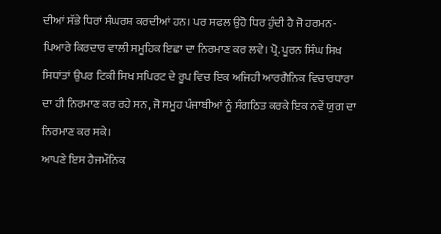ਦੀਆਂ ਸੱਭੇ ਧਿਰਾਂ ਸੰਘਰਸ਼ ਕਰਦੀਆਂ ਹਨ। ਪਰ ਸਫਲ ਉਹੋ ਧਿਰ ਹੁੰਦੀ ਹੈ ਜੋ ਹਰਮਨ-ਪਿਆਰੇ ਕਿਰਦਾਰ ਵਾਲੀ ਸਮੂਹਿਕ ਇਛਾ ਦਾ ਨਿਰਮਾਣ ਕਰ ਲਵੇ। ਪ੍ਰੋ. ਪੂਰਨ ਸਿੰਘ ਸਿਖ ਸਿਧਾਂਤਾਂ ਉਪਰ ਟਿਕੀ ਸਿਖ ਸਪਿਰਟ ਦੇ ਰੂਪ ਵਿਚ ਇਕ ਅਜਿਹੀ ਆਰਗੈਨਿਕ ਵਿਚਾਰਧਾਰਾ ਦਾ ਹੀ ਨਿਰਮਾਣ ਕਰ ਰਹੇ ਸਨ, ਜੋ ਸਮੂਹ ਪੰਜਾਬੀਆਂ ਨੂੰ ਸੰਗਠਿਤ ਕਰਕੇ ਇਕ ਨਵੇਂ ਯੁਗ ਦਾ ਨਿਰਮਾਣ ਕਰ ਸਕੇ।
ਆਪਣੇ ਇਸ ਹੈਜਮੌਨਿਕ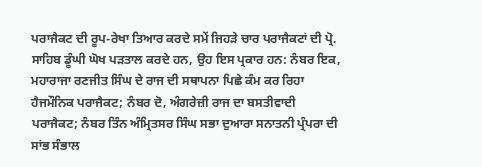ਪਰਾਜੈਕਟ ਦੀ ਰੂਪ-ਰੇਖਾ ਤਿਆਰ ਕਰਦੇ ਸਮੇਂ ਜਿਹੜੇ ਚਾਰ ਪਰਾਜੈਕਟਾਂ ਦੀ ਪ੍ਰੋ. ਸਾਹਿਬ ਡੂੰਘੀ ਘੋਖ ਪੜਤਾਲ ਕਰਦੇ ਹਨ, ਉਹ ਇਸ ਪ੍ਰਕਾਰ ਹਨ: ਨੰਬਰ ਇਕ, ਮਹਾਰਾਜਾ ਰਣਜੀਤ ਸਿੰਘ ਦੇ ਰਾਜ ਦੀ ਸਥਾਪਨਾ ਪਿਛੇ ਕੰਮ ਕਰ ਰਿਹਾ ਹੈਜਮੌਨਿਕ ਪਰਾਜੈਕਟ; ਨੰਬਰ ਦੋ, ਅੰਗਰੇਜ਼ੀ ਰਾਜ ਦਾ ਬਸਤੀਵਾਦੀ ਪਰਾਜੈਕਟ; ਨੰਬਰ ਤਿੰਨ ਅੰਮ੍ਰਿਤਸਰ ਸਿੰਘ ਸਭਾ ਦੁਆਰਾ ਸਨਾਤਨੀ ਪ੍ਰੰਪਰਾ ਦੀ ਸਾਂਭ ਸੰਭਾਲ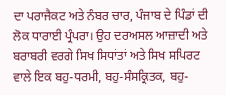ਦਾ ਪਰਾਜੈਕਟ ਅਤੇ ਨੰਬਰ ਚਾਰ, ਪੰਜਾਬ ਦੇ ਪਿੰਡਾਂ ਦੀ ਲੋਕ ਧਾਰਾਈ ਪ੍ਰੰਪਰਾ। ਉਹ ਦਰਅਸਲ ਆਜ਼ਾਦੀ ਅਤੇ ਬਰਾਬਰੀ ਵਰਗੇ ਸਿਖ ਸਿਧਾਂਤਾਂ ਅਤੇ ਸਿਖ ਸਪਿਰਟ ਵਾਲੇ ਇਕ ਬਹੁ-ਧਰਮੀ, ਬਹੁ-ਸੰਸਕ੍ਰਿਤਕ, ਬਹੁ-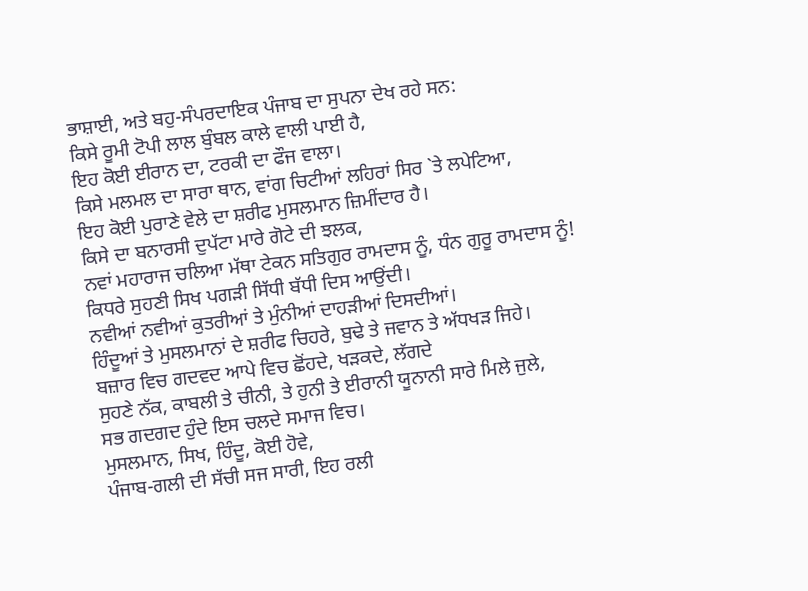ਭਾਸ਼ਾਈ, ਅਤੇ ਬਹੁ-ਸੰਪਰਦਾਇਕ ਪੰਜਾਬ ਦਾ ਸੁਪਨਾ ਦੇਖ ਰਹੇ ਸਨ:
ਕਿਸੇ ਰੂਮੀ ਟੋਪੀ ਲਾਲ ਬੁੰਬਲ ਕਾਲੇ ਵਾਲੀ ਪਾਈ ਹੈ,
ਇਹ ਕੋਈ ਈਰਾਨ ਦਾ, ਟਰਕੀ ਦਾ ਫੌਜ ਵਾਲਾ।
ਕਿਸੇ ਮਲਮਲ ਦਾ ਸਾਰਾ ਥਾਨ, ਵਾਂਗ ਚਿਟੀਆਂ ਲਹਿਰਾਂ ਸਿਰ `ਤੇ ਲਪੇਟਿਆ,
ਇਹ ਕੋਈ ਪੁਰਾਣੇ ਵੇਲੇ ਦਾ ਸ਼ਰੀਫ ਮੁਸਲਮਾਨ ਜ਼ਿਮੀਂਦਾਰ ਹੈ।
ਕਿਸੇ ਦਾ ਬਨਾਰਸੀ ਦੁਪੱਟਾ ਮਾਰੇ ਗੋਟੇ ਦੀ ਝਲਕ,
ਨਵਾਂ ਮਹਾਰਾਜ ਚਲਿਆ ਮੱਥਾ ਟੇਕਨ ਸਤਿਗੁਰ ਰਾਮਦਾਸ ਨੂੰ, ਧੰਨ ਗੁਰੂ ਰਾਮਦਾਸ ਨੂੰ!
ਕਿਧਰੇ ਸੁਹਣੀ ਸਿਖ ਪਗੜੀ ਸਿੱਧੀ ਬੱਧੀ ਦਿਸ ਆਉਂਦੀ।
ਨਵੀਆਂ ਨਵੀਆਂ ਕੁਤਰੀਆਂ ਤੇ ਮੁੰਨੀਆਂ ਦਾਹੜੀਆਂ ਦਿਸਦੀਆਂ।
ਹਿੰਦੂਆਂ ਤੇ ਮੁਸਲਮਾਨਾਂ ਦੇ ਸ਼ਰੀਫ ਚਿਹਰੇ, ਬੁਢੇ ਤੇ ਜਵਾਨ ਤੇ ਅੱਧਖੜ ਜਿਹੇ।
ਬਜ਼ਾਰ ਵਿਚ ਗਦਵਦ ਆਪੇ ਵਿਚ ਛੋਂਹਦੇ, ਖੜਕਦੇ, ਲੱਗਦੇ
ਸੁਹਣੇ ਨੱਕ, ਕਾਬਲੀ ਤੇ ਚੀਨੀ, ਤੇ ਹੁਨੀ ਤੇ ਈਰਾਨੀ ਯੂਨਾਨੀ ਸਾਰੇ ਮਿਲੇ ਜੁਲੇ,
ਸਭ ਗਦਗਦ ਹੁੰਦੇ ਇਸ ਚਲਦੇ ਸਮਾਜ ਵਿਚ।
ਮੁਸਲਮਾਨ, ਸਿਖ, ਹਿੰਦੂ, ਕੋਈ ਹੋਵੇ,
ਪੰਜਾਬ-ਗਲੀ ਦੀ ਸੱਚੀ ਸਜ ਸਾਰੀ, ਇਹ ਰਲੀ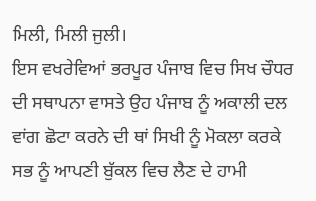ਮਿਲੀ, ਮਿਲੀ ਜੁਲੀ।
ਇਸ ਵਖਰੇਵਿਆਂ ਭਰਪੂਰ ਪੰਜਾਬ ਵਿਚ ਸਿਖ ਚੌਧਰ ਦੀ ਸਥਾਪਨਾ ਵਾਸਤੇ ਉਹ ਪੰਜਾਬ ਨੂੰ ਅਕਾਲੀ ਦਲ ਵਾਂਗ ਛੋਟਾ ਕਰਨੇ ਦੀ ਥਾਂ ਸਿਖੀ ਨੂੰ ਮੋਕਲਾ ਕਰਕੇ ਸਭ ਨੂੰ ਆਪਣੀ ਬੁੱਕਲ ਵਿਚ ਲੈਣ ਦੇ ਹਾਮੀ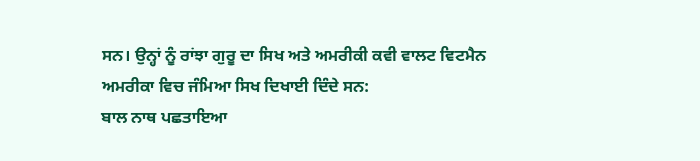ਸਨ। ਉਨ੍ਹਾਂ ਨੂੰ ਰਾਂਝਾ ਗੁਰੂ ਦਾ ਸਿਖ ਅਤੇ ਅਮਰੀਕੀ ਕਵੀ ਵਾਲਟ ਵਿਟਮੈਨ ਅਮਰੀਕਾ ਵਿਚ ਜੰਮਿਆ ਸਿਖ ਦਿਖਾਈ ਦਿੰਦੇ ਸਨ:
ਬਾਲ ਨਾਥ ਪਛਤਾਇਆ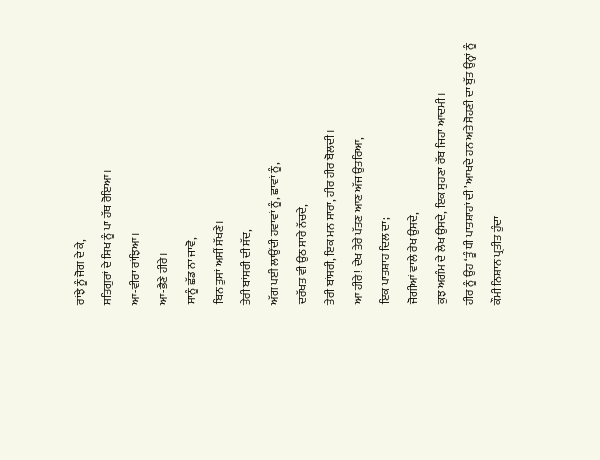ਰਾਂਝੇ ਨੂੰ ਜੋਗ ਦੇ ਕੇ,
ਸਤਿਗੁਰਾਂ ਦੇ ਸਿਖ ਨੂੰ ਪਾ ਹੱਥ ਰੋਇਆ।
ਆ-ਵੀਰਾ ਰਾਂਝਿਆ।
ਆ-ਭੈਣੇ ਹੀਰੇ।
ਸਾਨੂੰ ਛੱਡ ਨਾ ਜਾਵੋ,
ਬਿਨ ਤੁਸਾਂ ਅਸੀਂ ਸੱਖਣੇ।
ਤੇਰੀ ਬਾਂਸਰੀ ਦੀ ਸੱਦ,
ਅੱਗ ਪਈ ਲਾਉਂਦੀ ਹਵਾਵਾਂ ਨੂੰ, ਛਾਵਾਂ ਨੂੰ,
ਦਰੱਖਤ ਵੀ ਉਠ ਸਾਰੇ ਨੱਚਦੇ,
ਤੇਰੀ ਬਾਂਸਰੀ, ਇਕ ਮਨ ਸਾਰਾ, ਹੀਰ ਹੀਰ ਬੋਲਦੀ।
ਆ ਹੀਰੇ! ਦੇਖ ਤੇਰੇ ਪੱਤਣ ਆਣ ਅੱਜ ਉਤਰਿਆ,
ਇਕ ਪਾਤਸ਼ਾਹ ਦਿਲ ਦਾ;
ਜੋਗੀਆਂ ਵਾਲੇ ਰੇਖ ਉਸਦੇ,
ਕੁਝ ਅਗੰਮ ਦੇ ਲੇਖ ਉਸਦੇ, ਇਕ ਸੁਹਣਾ ਰੱਬ ਜਿਹਾ ਆਦਮੀ।
ਹੀਰ ਨੂੰ ਉਹ ‘ਤੂੰ ਧੀ ਪਾਤਸ਼ਾਹਾਂ ਦੀ’ ਆਖਦੇ ਹਨ ਅਤੇ ਸੋਹਣੀ ਦਾ ਬੁੱਤ ਉਨ੍ਹਾਂ ਨੂੰ ਕੌਮੀ ਨਿਸ਼ਾਨ ਪ੍ਰਤੀਤ ਹੁੰਦਾ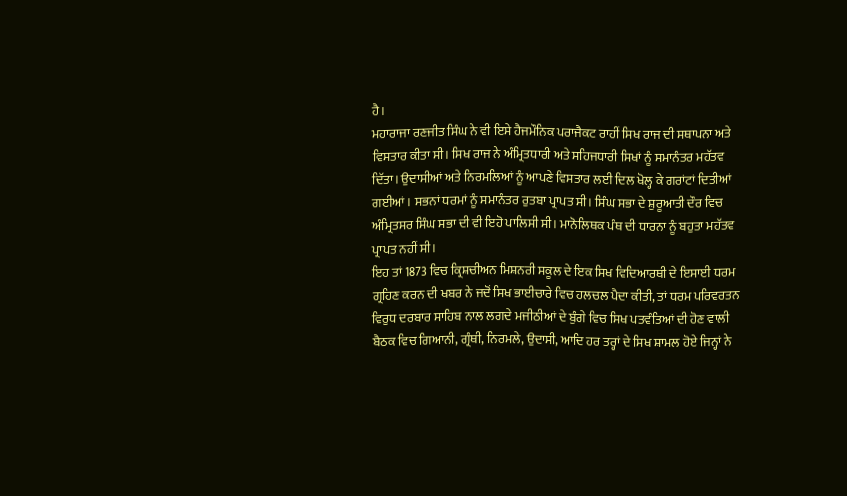ਹੈ।
ਮਹਾਰਾਜਾ ਰਣਜੀਤ ਸਿੰਘ ਨੇ ਵੀ ਇਸੇ ਹੈਜਮੌਨਿਕ ਪਰਾਜੈਕਟ ਰਾਹੀਂ ਸਿਖ ਰਾਜ ਦੀ ਸਥਾਪਨਾ ਅਤੇ ਵਿਸਤਾਰ ਕੀਤਾ ਸੀ। ਸਿਖ ਰਾਜ ਨੇ ਅੰਮ੍ਰਿਤਧਾਰੀ ਅਤੇ ਸਹਿਜਧਾਰੀ ਸਿਖਾਂ ਨੂੰ ਸਮਾਨੰਤਰ ਮਹੱਤਵ ਦਿੱਤਾ। ਉਦਾਸੀਆਂ ਅਤੇ ਨਿਰਮਲਿਆਂ ਨੂੰ ਆਪਣੇ ਵਿਸਤਾਰ ਲਈ ਦਿਲ ਖੋਲ੍ਹ ਕੇ ਗਰਾਂਟਾਂ ਦਿਤੀਆਂ ਗਈਆਂ। ਸਭਨਾਂ ਧਰਮਾਂ ਨੂੰ ਸਮਾਨੰਤਰ ਰੁਤਬਾ ਪ੍ਰਾਪਤ ਸੀ। ਸਿੰਘ ਸਭਾ ਦੇ ਸ਼ੁਰੂਆਤੀ ਦੌਰ ਵਿਚ ਅੰਮ੍ਰਿਤਸਰ ਸਿੰਘ ਸਭਾ ਦੀ ਵੀ ਇਹੋ ਪਾਲਿਸੀ ਸੀ। ਮਾਨੋਲਿਥਕ ਪੰਥ ਦੀ ਧਾਰਨਾ ਨੂੰ ਬਹੁਤਾ ਮਹੱਤਵ ਪ੍ਰਾਪਤ ਨਹੀਂ ਸੀ।
ਇਹ ਤਾਂ 1873 ਵਿਚ ਕ੍ਰਿਸ਼ਚੀਅਨ ਮਿਸ਼ਨਰੀ ਸਕੂਲ ਦੇ ਇਕ ਸਿਖ ਵਿਦਿਆਰਥੀ ਦੇ ਇਸਾਈ ਧਰਮ ਗ੍ਰਹਿਣ ਕਰਨ ਦੀ ਖਬਰ ਨੇ ਜਦੋਂ ਸਿਖ ਭਾਈਚਾਰੇ ਵਿਚ ਹਲਚਲ ਪੈਦਾ ਕੀਤੀ, ਤਾਂ ਧਰਮ ਪਰਿਵਰਤਨ ਵਿਰੁਧ ਦਰਬਾਰ ਸਾਹਿਬ ਨਾਲ ਲਗਦੇ ਮਜੀਠੀਆਂ ਦੇ ਬੁੰਗੇ ਵਿਚ ਸਿਖ ਪਤਵੰਤਿਆਂ ਦੀ ਹੋਣ ਵਾਲੀ ਬੈਠਕ ਵਿਚ ਗਿਆਨੀ, ਗ੍ਰੰਥੀ, ਨਿਰਮਲੇ, ਉਦਾਸੀ, ਆਦਿ ਹਰ ਤਰ੍ਹਾਂ ਦੇ ਸਿਖ ਸ਼ਾਮਲ ਹੋਏ ਜਿਨ੍ਹਾਂ ਨੇ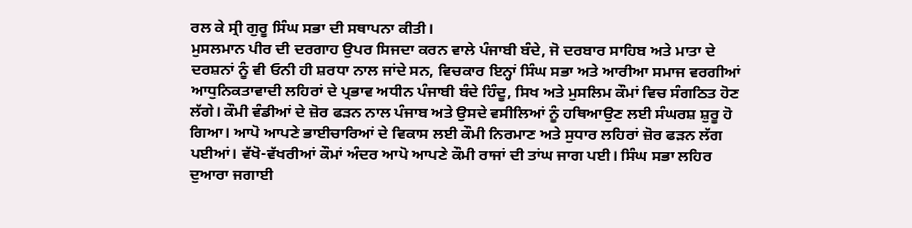ਰਲ ਕੇ ਸ੍ਰੀ ਗੁਰੂ ਸਿੰਘ ਸਭਾ ਦੀ ਸਥਾਪਨਾ ਕੀਤੀ।
ਮੁਸਲਮਾਨ ਪੀਰ ਦੀ ਦਰਗਾਹ ਉਪਰ ਸਿਜਦਾ ਕਰਨ ਵਾਲੇ ਪੰਜਾਬੀ ਬੰਦੇ, ਜੋ ਦਰਬਾਰ ਸਾਹਿਬ ਅਤੇ ਮਾਤਾ ਦੇ ਦਰਸ਼ਨਾਂ ਨੂੰ ਵੀ ਓਨੀ ਹੀ ਸ਼ਰਧਾ ਨਾਲ ਜਾਂਦੇ ਸਨ, ਵਿਚਕਾਰ ਇਨ੍ਹਾਂ ਸਿੰਘ ਸਭਾ ਅਤੇ ਆਰੀਆ ਸਮਾਜ ਵਰਗੀਆਂ ਆਧੁਨਿਕਤਾਵਾਦੀ ਲਹਿਰਾਂ ਦੇ ਪ੍ਰਭਾਵ ਅਧੀਨ ਪੰਜਾਬੀ ਬੰਦੇ ਹਿੰਦੂ, ਸਿਖ ਅਤੇ ਮੁਸਲਿਮ ਕੌਮਾਂ ਵਿਚ ਸੰਗਠਿਤ ਹੋਣ ਲੱਗੇ। ਕੌਮੀ ਵੰਡੀਆਂ ਦੇ ਜ਼ੋਰ ਫੜਨ ਨਾਲ ਪੰਜਾਬ ਅਤੇ ਉਸਦੇ ਵਸੀਲਿਆਂ ਨੂੰ ਹਥਿਆਉਣ ਲਈ ਸੰਘਰਸ਼ ਸ਼ੁਰੂ ਹੋ ਗਿਆ। ਆਪੋ ਆਪਣੇ ਭਾਈਚਾਰਿਆਂ ਦੇ ਵਿਕਾਸ ਲਈ ਕੌਮੀ ਨਿਰਮਾਣ ਅਤੇ ਸੁਧਾਰ ਲਹਿਰਾਂ ਜ਼ੋਰ ਫੜਨ ਲੱਗ ਪਈਆਂ। ਵੱਖੋ-ਵੱਖਰੀਆਂ ਕੌਮਾਂ ਅੰਦਰ ਆਪੋ ਆਪਣੇ ਕੌਮੀ ਰਾਜਾਂ ਦੀ ਤਾਂਘ ਜਾਗ ਪਈ। ਸਿੰਘ ਸਭਾ ਲਹਿਰ ਦੁਆਰਾ ਜਗਾਈ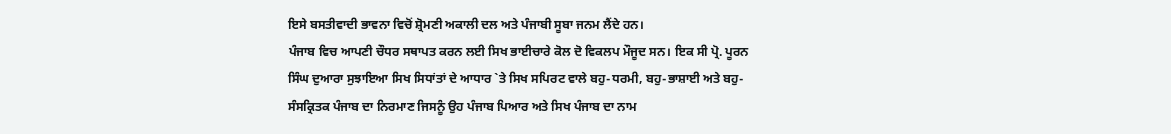ਇਸੇ ਬਸਤੀਵਾਦੀ ਭਾਵਨਾ ਵਿਚੋਂ ਸ਼੍ਰੋਮਣੀ ਅਕਾਲੀ ਦਲ ਅਤੇ ਪੰਜਾਬੀ ਸੂਬਾ ਜਨਮ ਲੈਂਦੇ ਹਨ।
ਪੰਜਾਬ ਵਿਚ ਆਪਣੀ ਚੌਧਰ ਸਥਾਪਤ ਕਰਨ ਲਈ ਸਿਖ ਭਾਈਚਾਰੇ ਕੋਲ ਦੋ ਵਿਕਲਪ ਮੌਜੂਦ ਸਨ। ਇਕ ਸੀ ਪ੍ਰੋ. ਪੂਰਨ ਸਿੰਘ ਦੁਆਰਾ ਸੁਝਾਇਆ ਸਿਖ ਸਿਧਾਂਤਾਂ ਦੇ ਆਧਾਰ `ਤੇ ਸਿਖ ਸਪਿਰਟ ਵਾਲੇ ਬਹੁ-ਧਰਮੀ, ਬਹੁ-ਭਾਸ਼ਾਈ ਅਤੇ ਬਹੁ-ਸੰਸਕ੍ਰਿਤਕ ਪੰਜਾਬ ਦਾ ਨਿਰਮਾਣ ਜਿਸਨੂੰ ਉਹ ਪੰਜਾਬ ਪਿਆਰ ਅਤੇ ਸਿਖ ਪੰਜਾਬ ਦਾ ਨਾਮ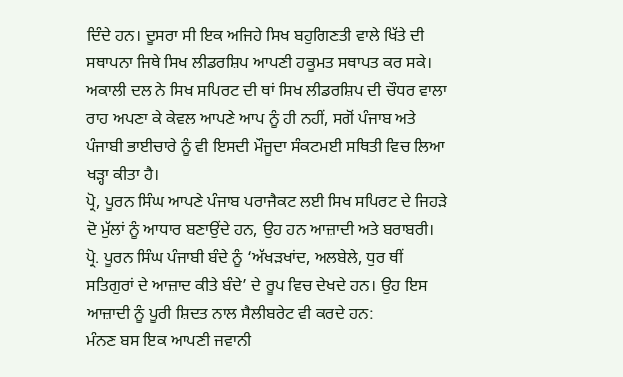ਦਿੰਦੇ ਹਨ। ਦੂਸਰਾ ਸੀ ਇਕ ਅਜਿਹੇ ਸਿਖ ਬਹੁਗਿਣਤੀ ਵਾਲੇ ਖਿੱਤੇ ਦੀ ਸਥਾਪਨਾ ਜਿਥੇ ਸਿਖ ਲੀਡਰਸ਼ਿਪ ਆਪਣੀ ਹਕੂਮਤ ਸਥਾਪਤ ਕਰ ਸਕੇ। ਅਕਾਲੀ ਦਲ ਨੇ ਸਿਖ ਸਪਿਰਟ ਦੀ ਥਾਂ ਸਿਖ ਲੀਡਰਸ਼ਿਪ ਦੀ ਚੌਧਰ ਵਾਲਾ ਰਾਹ ਅਪਣਾ ਕੇ ਕੇਵਲ ਆਪਣੇ ਆਪ ਨੂੰ ਹੀ ਨਹੀਂ, ਸਗੋਂ ਪੰਜਾਬ ਅਤੇ ਪੰਜਾਬੀ ਭਾਈਚਾਰੇ ਨੂੰ ਵੀ ਇਸਦੀ ਮੌਜੂਦਾ ਸੰਕਟਮਈ ਸਥਿਤੀ ਵਿਚ ਲਿਆ ਖੜ੍ਹਾ ਕੀਤਾ ਹੈ।
ਪ੍ਰੋ, ਪੂਰਨ ਸਿੰਘ ਆਪਣੇ ਪੰਜਾਬ ਪਰਾਜੈਕਟ ਲਈ ਸਿਖ ਸਪਿਰਟ ਦੇ ਜਿਹੜੇ ਦੋ ਮੁੱਲਾਂ ਨੂੰ ਆਧਾਰ ਬਣਾਉਂਦੇ ਹਨ, ਉਹ ਹਨ ਆਜ਼ਾਦੀ ਅਤੇ ਬਰਾਬਰੀ। ਪ੍ਰੋ. ਪੂਰਨ ਸਿੰਘ ਪੰਜਾਬੀ ਬੰਦੇ ਨੂੰ ‘ਅੱਖੜਖਾਂਦ, ਅਲਬੇਲੇ, ਧੁਰ ਥੀਂ ਸਤਿਗੁਰਾਂ ਦੇ ਆਜ਼ਾਦ ਕੀਤੇ ਬੰਦੇ’ ਦੇ ਰੂਪ ਵਿਚ ਦੇਖਦੇ ਹਨ। ਉਹ ਇਸ ਆਜ਼ਾਦੀ ਨੂੰ ਪੂਰੀ ਸ਼ਿਦਤ ਨਾਲ ਸੈਲੀਬਰੇਟ ਵੀ ਕਰਦੇ ਹਨ:
ਮੰਨਣ ਬਸ ਇਕ ਆਪਣੀ ਜਵਾਨੀ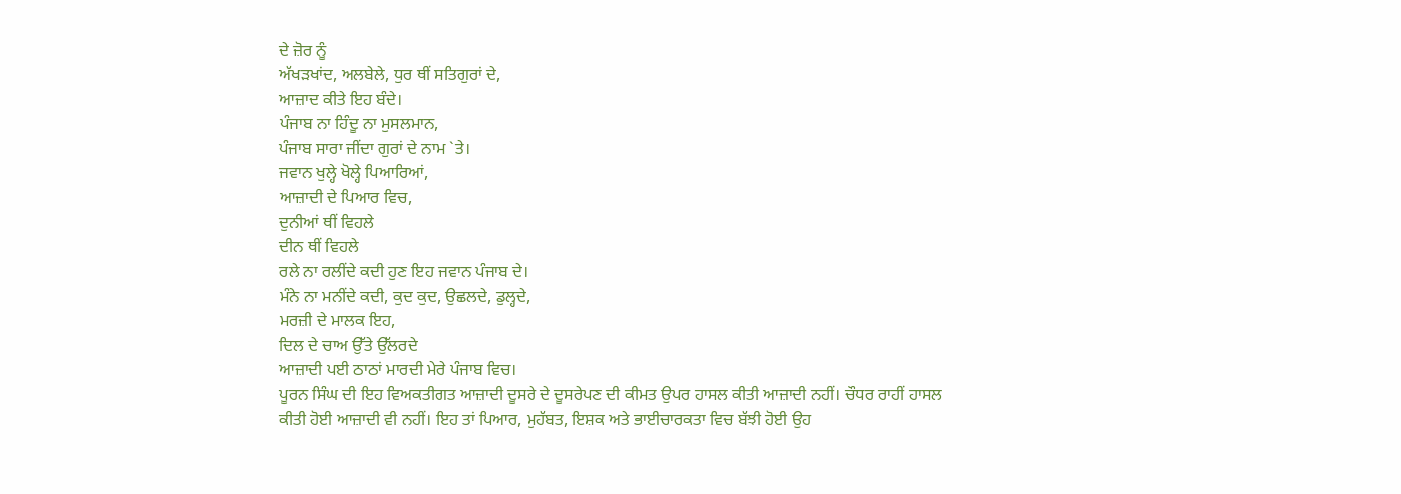ਦੇ ਜ਼ੋਰ ਨੂੰ
ਅੱਖੜਖਾਂਦ, ਅਲਬੇਲੇ, ਧੁਰ ਥੀਂ ਸਤਿਗੁਰਾਂ ਦੇ,
ਆਜ਼ਾਦ ਕੀਤੇ ਇਹ ਬੰਦੇ।
ਪੰਜਾਬ ਨਾ ਹਿੰਦੂ ਨਾ ਮੁਸਲਮਾਨ,
ਪੰਜਾਬ ਸਾਰਾ ਜੀਂਦਾ ਗੁਰਾਂ ਦੇ ਨਾਮ `ਤੇ।
ਜਵਾਨ ਖੁਲ੍ਹੇ ਖੋਲ੍ਹੇ ਪਿਆਰਿਆਂ,
ਆਜ਼ਾਦੀ ਦੇ ਪਿਆਰ ਵਿਚ,
ਦੁਨੀਆਂ ਥੀਂ ਵਿਹਲੇ
ਦੀਨ ਥੀਂ ਵਿਹਲੇ
ਰਲੇ ਨਾ ਰਲੀਂਦੇ ਕਦੀ ਹੁਣ ਇਹ ਜਵਾਨ ਪੰਜਾਬ ਦੇ।
ਮੰਨੇ ਨਾ ਮਨੀਂਦੇ ਕਦੀ, ਕੁਦ ਕੁਦ, ਉਛਲਦੇ, ਡੁਲ੍ਹਦੇ,
ਮਰਜ਼ੀ ਦੇ ਮਾਲਕ ਇਹ,
ਦਿਲ ਦੇ ਚਾਅ ਉੱਤੇ ਉੱਲਰਦੇ
ਆਜ਼ਾਦੀ ਪਈ ਠਾਠਾਂ ਮਾਰਦੀ ਮੇਰੇ ਪੰਜਾਬ ਵਿਚ।
ਪੂਰਨ ਸਿੰਘ ਦੀ ਇਹ ਵਿਅਕਤੀਗਤ ਆਜ਼ਾਦੀ ਦੂਸਰੇ ਦੇ ਦੂਸਰੇਪਣ ਦੀ ਕੀਮਤ ਉਪਰ ਹਾਸਲ ਕੀਤੀ ਆਜ਼ਾਦੀ ਨਹੀਂ। ਚੌਧਰ ਰਾਹੀਂ ਹਾਸਲ ਕੀਤੀ ਹੋਈ ਆਜ਼ਾਦੀ ਵੀ ਨਹੀਂ। ਇਹ ਤਾਂ ਪਿਆਰ, ਮੁਹੱਬਤ, ਇਸ਼ਕ ਅਤੇ ਭਾਈਚਾਰਕਤਾ ਵਿਚ ਬੱਝੀ ਹੋਈ ਉਹ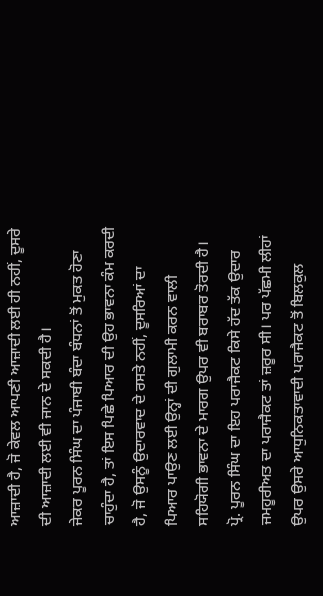ਆਜ਼ਾਦੀ ਹੈ, ਜੋ ਕੇਵਲ ਆਪਣੀ ਆਜ਼ਾਦੀ ਲਈ ਹੀ ਨਹੀਂ, ਦੂਸਰੇ ਦੀ ਆਜ਼ਾਦੀ ਲਈ ਵੀ ਜਾਨ ਦੇ ਸਕਦੀ ਹੈ।
ਜੇਕਰ ਪੂਰਨ ਸਿੰਘ ਦਾ ਪੰਜਾਬੀ ਬੰਦਾ ਬੰਧਨਾਂ ਤੋਂ ਮੁਕਤ ਹੋਣਾ ਚਾਹੁੰਦਾ ਹੈ, ਤਾਂ ਇਸ ਪਿਛੇ ਪਿਆਰ ਦੀ ਉਹ ਭਾਵਨਾ ਕੰਮ ਕਰਦੀ ਹੈ, ਜੋ ਉਸਨੂੰ ਉਦਾਰਵਾਦ ਦੇ ਰਸਤੇ ਨਹੀਂ, ਦੂਸਰਿਆਂ ਦਾ ਪਿਆਰ ਪਾਉਣ ਲਈ ਉਨ੍ਹਾਂ ਦੀ ਗੁਲਾਮੀ ਕਰਨ ਵਾਲੀ ਸਹਿਯੋਗੀ ਭਾਵਨਾ ਦੇ ਮਾਰਗ ਉਪਰ ਵੀ ਬਰਾਬਰ ਤੋਰਦੀ ਹੈ।
ਪ੍ਰੋ. ਪੂਰਨ ਸਿੰਘ ਦਾ ਇਹ ਪਰਾਜੈਕਟ ਕਿਸੇ ਹੱਦ ਤੱਕ ਉਦਾਰ ਜਮਹੂਰੀਅਤ ਦਾ ਪਰਾਜੈਕਟ ਤਾਂ ਜ਼ਰੂਰ ਸੀ। ਪਰ ਪੱਛਮੀ ਲੀਹਾਂ ਉਪਰ ਉਸਰੇ ਆਧੁਨਿਕਤਾਵਾਦੀ ਪਰਾਜੈਕਟ ਤੋਂ ਬਿਲਕੁਲ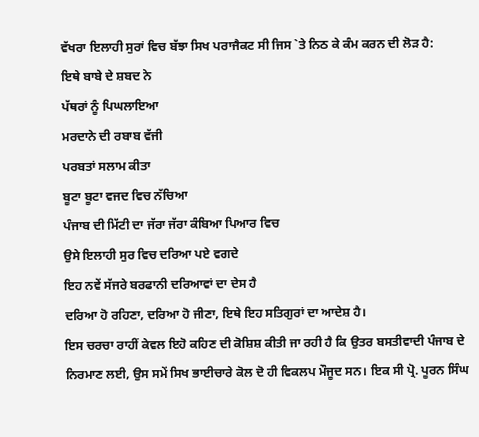ਵੱਖਰਾ ਇਲਾਹੀ ਸੁਰਾਂ ਵਿਚ ਬੱਝਾ ਸਿਖ ਪਰਾਜੈਕਟ ਸੀ ਜਿਸ `ਤੇ ਨਿਠ ਕੇ ਕੰਮ ਕਰਨ ਦੀ ਲੋੜ ਹੈ:
ਇਥੇ ਬਾਬੇ ਦੇ ਸ਼ਬਦ ਨੇ
ਪੱਥਰਾਂ ਨੂੰ ਪਿਘਲਾਇਆ
ਮਰਦਾਨੇ ਦੀ ਰਬਾਬ ਵੱਜੀ
ਪਰਬਤਾਂ ਸਲਾਮ ਕੀਤਾ
ਬੂਟਾ ਬੂਟਾ ਵਜਦ ਵਿਚ ਨੱਚਿਆ
ਪੰਜਾਬ ਦੀ ਮਿੱਟੀ ਦਾ ਜੱਰਾ ਜੱਰਾ ਕੰਬਿਆ ਪਿਆਰ ਵਿਚ
ਉਸੇ ਇਲਾਹੀ ਸੁਰ ਵਿਚ ਦਰਿਆ ਪਏ ਵਗਦੇ
ਇਹ ਨਵੇਂ ਸੱਜਰੇ ਬਰਫਾਨੀ ਦਰਿਆਵਾਂ ਦਾ ਦੇਸ ਹੈ
ਦਰਿਆ ਹੋ ਰਹਿਣਾ, ਦਰਿਆ ਹੋ ਜੀਣਾ, ਇਥੇ ਇਹ ਸਤਿਗੁਰਾਂ ਦਾ ਆਦੇਸ਼ ਹੈ।
ਇਸ ਚਰਚਾ ਰਾਹੀਂ ਕੇਵਲ ਇਹੋ ਕਹਿਣ ਦੀ ਕੋਸ਼ਿਸ਼ ਕੀਤੀ ਜਾ ਰਹੀ ਹੈ ਕਿ ਉਤਰ ਬਸਤੀਵਾਦੀ ਪੰਜਾਬ ਦੇ ਨਿਰਮਾਣ ਲਈ, ਉਸ ਸਮੇਂ ਸਿਖ ਭਾਈਚਾਰੇ ਕੋਲ ਦੋ ਹੀ ਵਿਕਲਪ ਮੌਜੂਦ ਸਨ। ਇਕ ਸੀ ਪ੍ਰੋ. ਪੂਰਨ ਸਿੰਘ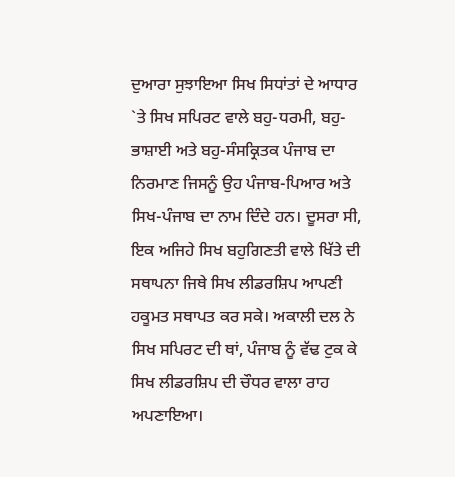ਦੁਆਰਾ ਸੁਝਾਇਆ ਸਿਖ ਸਿਧਾਂਤਾਂ ਦੇ ਆਧਾਰ `ਤੇ ਸਿਖ ਸਪਿਰਟ ਵਾਲੇ ਬਹੁ-ਧਰਮੀ, ਬਹੁ-ਭਾਸ਼ਾਈ ਅਤੇ ਬਹੁ-ਸੰਸਕ੍ਰਿਤਕ ਪੰਜਾਬ ਦਾ ਨਿਰਮਾਣ ਜਿਸਨੂੰ ਉਹ ਪੰਜਾਬ-ਪਿਆਰ ਅਤੇ ਸਿਖ-ਪੰਜਾਬ ਦਾ ਨਾਮ ਦਿੰਦੇ ਹਨ। ਦੂਸਰਾ ਸੀ, ਇਕ ਅਜਿਹੇ ਸਿਖ ਬਹੁਗਿਣਤੀ ਵਾਲੇ ਖਿੱਤੇ ਦੀ ਸਥਾਪਨਾ ਜਿਥੇ ਸਿਖ ਲੀਡਰਸ਼ਿਪ ਆਪਣੀ ਹਕੂਮਤ ਸਥਾਪਤ ਕਰ ਸਕੇ। ਅਕਾਲੀ ਦਲ ਨੇ ਸਿਖ ਸਪਿਰਟ ਦੀ ਥਾਂ, ਪੰਜਾਬ ਨੂੰ ਵੱਢ ਟੁਕ ਕੇ ਸਿਖ ਲੀਡਰਸ਼ਿਪ ਦੀ ਚੌਧਰ ਵਾਲਾ ਰਾਹ ਅਪਣਾਇਆ।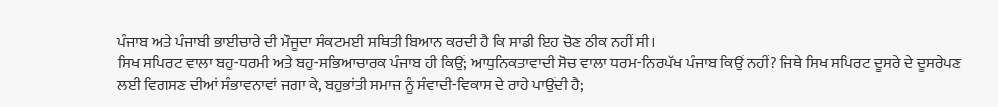ਪੰਜਾਬ ਅਤੇ ਪੰਜਾਬੀ ਭਾਈਚਾਰੇ ਦੀ ਮੌਜੂਦਾ ਸੰਕਟਮਈ ਸਥਿਤੀ ਬਿਆਨ ਕਰਦੀ ਹੈ ਕਿ ਸਾਡੀ ਇਹ ਚੋਣ ਠੀਕ ਨਹੀਂ ਸੀ।
ਸਿਖ ਸਪਿਰਟ ਵਾਲਾ ਬਹੁ-ਧਰਮੀ ਅਤੇ ਬਹੁ-ਸਭਿਆਚਾਰਕ ਪੰਜਾਬ ਹੀ ਕਿਉਂ; ਆਧੁਨਿਕਤਾਵਾਦੀ ਸੋਚ ਵਾਲਾ ਧਰਮ-ਨਿਰਪੱਖ ਪੰਜਾਬ ਕਿਉਂ ਨਹੀਂ? ਜਿਥੇ ਸਿਖ ਸਪਿਰਟ ਦੂਸਰੇ ਦੇ ਦੂਸਰੇਪਣ ਲਈ ਵਿਗਸਣ ਦੀਆਂ ਸੰਭਾਵਨਾਵਾਂ ਜਗਾ ਕੇ, ਬਹੁਭਾਂਤੀ ਸਮਾਜ ਨੂੰ ਸੰਵਾਦੀ-ਵਿਕਾਸ ਦੇ ਰਾਹੇ ਪਾਉਂਦੀ ਹੈ;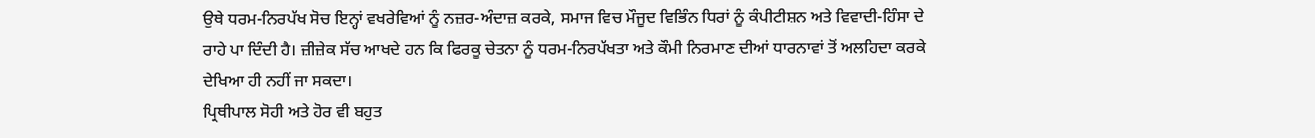ਉਥੇ ਧਰਮ-ਨਿਰਪੱਖ ਸੋਚ ਇਨ੍ਹਾਂ ਵਖਰੇਵਿਆਂ ਨੂੰ ਨਜ਼ਰ-ਅੰਦਾਜ਼ ਕਰਕੇ, ਸਮਾਜ ਵਿਚ ਮੌਜੂਦ ਵਿਭਿੰਨ ਧਿਰਾਂ ਨੂੰ ਕੰਪੀਟੀਸ਼ਨ ਅਤੇ ਵਿਵਾਦੀ-ਹਿੰਸਾ ਦੇ ਰਾਹੇ ਪਾ ਦਿੰਦੀ ਹੈ। ਜ਼ੀਜ਼ੇਕ ਸੱਚ ਆਖਦੇ ਹਨ ਕਿ ਫਿਰਕੂ ਚੇਤਨਾ ਨੂੰ ਧਰਮ-ਨਿਰਪੱਖਤਾ ਅਤੇ ਕੌਮੀ ਨਿਰਮਾਣ ਦੀਆਂ ਧਾਰਨਾਵਾਂ ਤੋਂ ਅਲਹਿਦਾ ਕਰਕੇ ਦੇਖਿਆ ਹੀ ਨਹੀਂ ਜਾ ਸਕਦਾ।
ਪ੍ਰਿਥੀਪਾਲ ਸੋਹੀ ਅਤੇ ਹੋਰ ਵੀ ਬਹੁਤ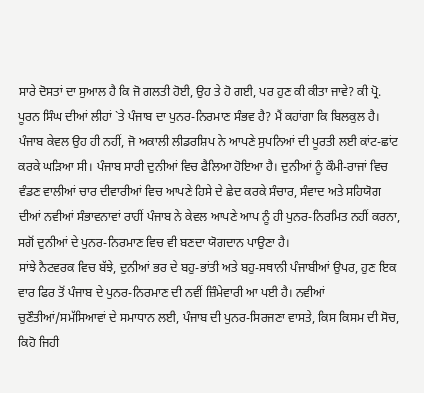ਸਾਰੇ ਦੋਸਤਾਂ ਦਾ ਸੁਆਲ ਹੈ ਕਿ ਜੋ ਗਲਤੀ ਹੋਈ, ਉਹ ਤੇ ਹੋ ਗਈ, ਪਰ ਹੁਣ ਕੀ ਕੀਤਾ ਜਾਵੇ? ਕੀ ਪ੍ਰੋ. ਪੂਰਨ ਸਿੰਘ ਦੀਆਂ ਲੀਹਾਂ `ਤੇ ਪੰਜਾਬ ਦਾ ਪੁਨਰ-ਨਿਰਮਾਣ ਸੰਭਵ ਹੈ? ਮੈਂ ਕਹਾਂਗਾ ਕਿ ਬਿਲਕੁਲ ਹੈ। ਪੰਜਾਬ ਕੇਵਲ ਉਹ ਹੀ ਨਹੀਂ, ਜੋ ਅਕਾਲੀ ਲੀਡਰਸ਼ਿਪ ਨੇ ਆਪਣੇ ਸੁਪਨਿਆਂ ਦੀ ਪੂਰਤੀ ਲਈ ਕਾਂਟ-ਛਾਂਟ ਕਰਕੇ ਘੜਿਆ ਸੀ। ਪੰਜਾਬ ਸਾਰੀ ਦੁਨੀਆਂ ਵਿਚ ਫੈਲਿਆ ਹੋਇਆ ਹੈ। ਦੁਨੀਆਂ ਨੂੰ ਕੌਮੀ-ਰਾਜਾਂ ਵਿਚ ਵੰਡਣ ਵਾਲੀਆਂ ਚਾਰ ਦੀਵਾਰੀਆਂ ਵਿਚ ਆਪਣੇ ਹਿਸੇ ਦੇ ਛੇਦ ਕਰਕੇ ਸੰਚਾਰ, ਸੰਵਾਦ ਅਤੇ ਸਹਿਯੋਗ ਦੀਆਂ ਨਵੀਆਂ ਸੰਭਾਵਨਾਵਾਂ ਰਾਹੀਂ ਪੰਜਾਬ ਨੇ ਕੇਵਲ ਆਪਣੇ ਆਪ ਨੂੰ ਹੀ ਪੁਨਰ-ਨਿਰਮਿਤ ਨਹੀਂ ਕਰਨਾ, ਸਗੋਂ ਦੁਨੀਆਂ ਦੇ ਪੁਨਰ-ਨਿਰਮਾਣ ਵਿਚ ਵੀ ਬਣਦਾ ਯੋਗਦਾਨ ਪਾਉਣਾ ਹੈ।
ਸਾਂਝੇ ਨੈਟਵਰਕ ਵਿਚ ਬੱਝੇ, ਦੁਨੀਆਂ ਭਰ ਦੇ ਬਹੁ-ਭਾਂਤੀ ਅਤੇ ਬਹੁ-ਸਥਾਨੀ ਪੰਜਾਬੀਆਂ ਉਪਰ, ਹੁਣ ਇਕ ਵਾਰ ਫਿਰ ਤੋਂ ਪੰਜਾਬ ਦੇ ਪੁਨਰ-ਨਿਰਮਾਣ ਦੀ ਨਵੀਂ ਜ਼ਿੰਮੇਵਾਰੀ ਆ ਪਈ ਹੈ। ਨਵੀਆਂ ਚੁਣੌਤੀਆਂ/ਸਮੱਸਿਆਵਾਂ ਦੇ ਸਮਾਧਾਨ ਲਈ, ਪੰਜਾਬ ਦੀ ਪੁਨਰ-ਸਿਰਜਣਾ ਵਾਸਤੇ, ਕਿਸ ਕਿਸਮ ਦੀ ਸੋਚ, ਕਿਹੋ ਜਿਹੀ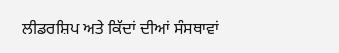ਲੀਡਰਸ਼ਿਪ ਅਤੇ ਕਿੱਦਾਂ ਦੀਆਂ ਸੰਸਥਾਵਾਂ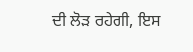ਦੀ ਲੋੜ ਰਹੇਗੀ, ਇਸ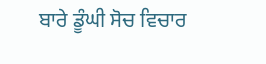ਬਾਰੇ ਡੂੰਘੀ ਸੋਚ ਵਿਚਾਰ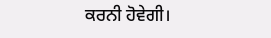ਕਰਨੀ ਹੋਵੇਗੀ।